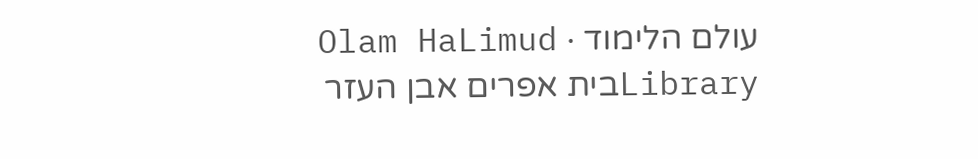עולם הלימוד · Olam HaLimud
Libraryבית אפרים אבן העזר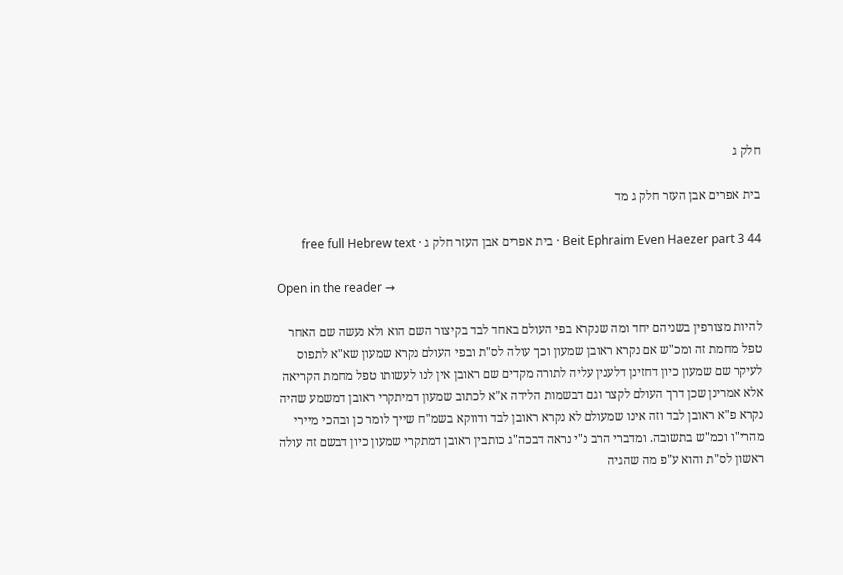חלק ג

בית אפרים אבן העזר חלק ג מד

Beit Ephraim Even Haezer part 3 44 · בית אפרים אבן העזר חלק ג · free full Hebrew text

Open in the reader →

להיות מצורפין בשניהם יחד ומה שנקרא בפי העולם באחד לבד בקיצור השם הוא ולא נעשה שם האחר טפל מחמת זה ומכ"ש אם נקרא ראובן שמעון וכך עולה לס"ת ובפי העולם נקרא שמעון שא"א לתפוס לעיקר שם שמעון כיון דחזינן דלענין עליה לתורה מקדים שם ראובן אין לנו לעשותו טפל מחמת הקריאה אלא אמרינן שכן דרך העולם לקצר וגם דבשמות הלידה א"א לכתוב שמעון דמיתקרי ראובן דמשמע שהיה נקרא פ"א ראובן לבד וזה אינו שמעולם לא נקרא ראובן לבד ודווקא בשמ"ח שייך לומר כן ובהכי מיירי מהרי"ו וכמ"ש בתשובה. ומדברי הרב נ"י נראה דבכה"ג כותבין ראובן דמתקרי שמעון כיון דבשם זה עולה ראשון לס"ת והוא ע"פ מה שהגיה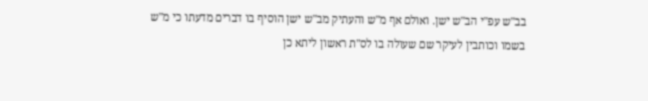בב"ש עפ"י הב"ש ישן. ואולם אף מ"ש והעתיק מב"ש ישן הוסיף בו דברים מדעתו כי מ"ש בשמו וכותבין לעיקר שם שעולה בו לס"ת ראשון ליתא כן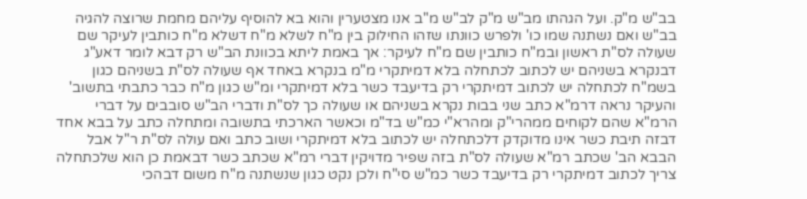בב"ש מ"ק. ועל הגהתו מב"ש מ"ק לב"ש מ"ב אנו מצטערין והוא בא להוסיף עליהם מחמת שרוצה להגיה בב"ש ואם נשתנה שמו כו' ולפרש כוונתו שזהו החילוק בין מ"ח לשלא מ"ח דשלא מ"ח כותבין לעיקר שם שעולה לס"ת ראשון ובמ"ח כותבין שם מ"ח לעיקר: אך באמת ליתא בכוונת הב"ש רק דבא לומר דאע"ג דבנקרא בשניהם יש לכתוב לכתחלה בלא דמיתקרי מ"מ בנקרא באחד אף שעולה לס"ת בשניהם כגון בשמ"ח לכתחלה יש לכתוב דמיתקרי רק בדיעבד כשר בלא דמיתקרי ומ"ש כגון מ"ח כבר כתבתי בתשוב' והעיקר נראה דרמ"א כתב שני בבות נקרא בשניהם או שעולה כך לס"ת ודברי הב"ש סובבים על דברי הרמ"א שהם לקוחים ממהרי"ק ומהרא"י כמ"ש בד"מ וכאשר הארכתי בתשובה ומתחלה כתב על בבא אחד דבזה תיבת כשר אינו מדוקדק דלכתחלה יש לכתוב בלא דמיתקרי ושוב כתב ואם עולה לס"ת ר"ל אבל הבבא הב' שכתב רמ"א שעולה לס"ת בזה שפיר מדויקין דברי רמ"א שכתב כשר דבאמת כן הוא שלכתחלה צריך לכתוב דמיתקרי רק בדיעבד כשר כמ"ש סי"ח ולכן נקט כגון שנשתנה מ"ח משום דבהכי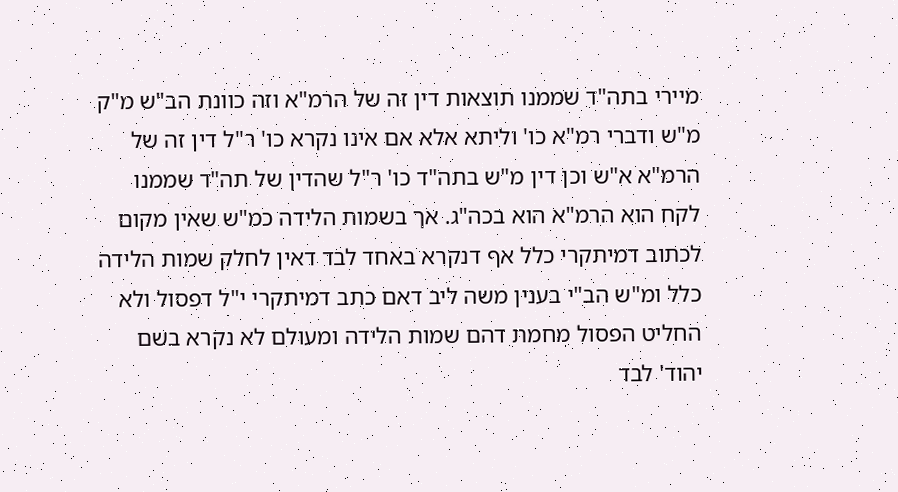מיירי בתה"ד שממנו תוצאות דין זה של הרמ"א וזה כוונת הב"ש מ"ק מ"ש ודברי רמ"א כו' וליתא אלא אם אינו נקרא כו' ר"ל דין זה של הרמ"א א"ש וכן דין מ"ש בתה"ד כו' ר"ל שהדין של תה"ד שממנו לקח הוא הרמ"א הוא בכה"ג. אך בשמות הלידה כמ"ש שאין מקום לכתוב דמיתקרי כלל אף דנקרא באחד לבד דאין לחלק שמות הלידה כלל ומ"ש הב"י בענין משה ליב דאם כתב דמיתקרי י"ל דפסול ולא החליט הפסול מחמת דהם שמות הלידה ומעולם לא נקרא בשם יהוד' לבד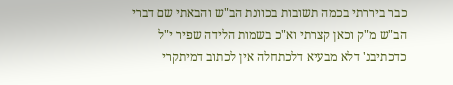כבר ביררתי בכמה תשובות בכוונת הב"ש והבאתי שם דברי הב"ש מ"ק וכאן קצרתי וא"כ בשמות הלידה שפיר י"ל כדכתיבנ' דלא מבעיא דלכתחלה אין לכתוב דמיתקרי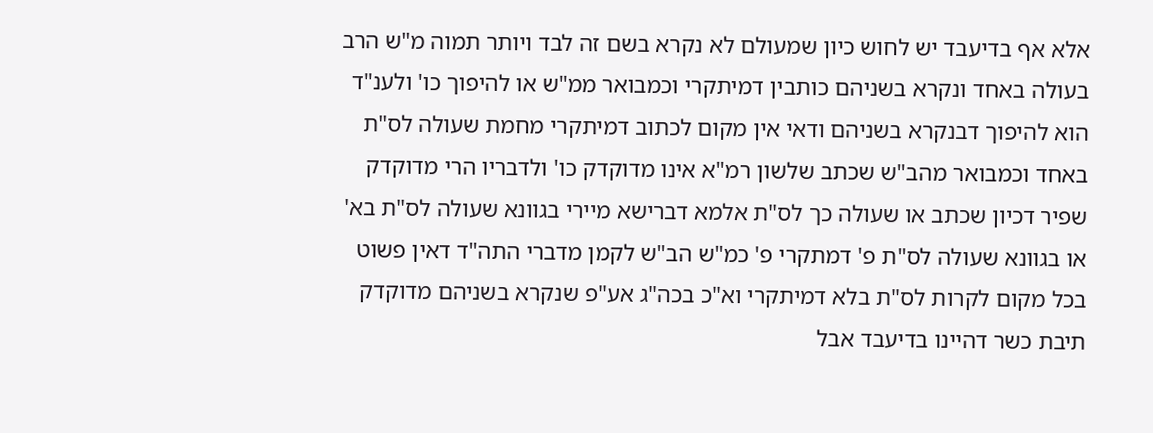אלא אף בדיעבד יש לחוש כיון שמעולם לא נקרא בשם זה לבד ויותר תמוה מ"ש הרב בעולה באחד ונקרא בשניהם כותבין דמיתקרי וכמבואר ממ"ש או להיפוך כו' ולענ"ד הוא להיפוך דבנקרא בשניהם ודאי אין מקום לכתוב דמיתקרי מחמת שעולה לס"ת באחד וכמבואר מהב"ש שכתב שלשון רמ"א אינו מדוקדק כו' ולדבריו הרי מדוקדק שפיר דכיון שכתב או שעולה כך לס"ת אלמא דברישא מיירי בגוונא שעולה לס"ת בא' או בגוונא שעולה לס"ת פ' דמתקרי פ' כמ"ש הב"ש לקמן מדברי התה"ד דאין פשוט בכל מקום לקרות לס"ת בלא דמיתקרי וא"כ בכה"ג אע"פ שנקרא בשניהם מדוקדק תיבת כשר דהיינו בדיעבד אבל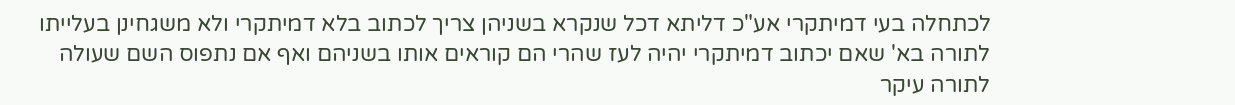לכתחלה בעי דמיתקרי אע"כ דליתא דכל שנקרא בשניהן צריך לכתוב בלא דמיתקרי ולא משגחינן בעלייתו לתורה בא' שאם יכתוב דמיתקרי יהיה לעז שהרי הם קוראים אותו בשניהם ואף אם נתפוס השם שעולה לתורה עיקר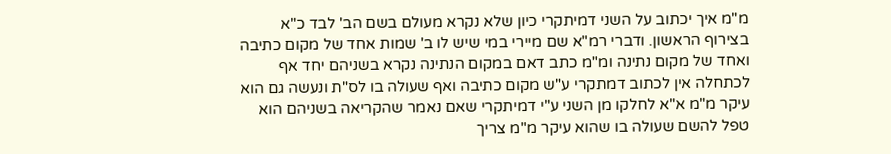מ"מ איך יכתוב על השני דמיתקרי כיון שלא נקרא מעולם בשם הב' לבד כ"א בצירוף הראשון. ודברי רמ"א שם מיירי במי שיש לו ב' שמות אחד של מקום כתיבה ואחד של מקום נתינה ומ"מ כתב דאם במקום הנתינה נקרא בשניהם יחד אף לכתחלה אין לכתוב דמתקרי ע"ש מקום כתיבה ואף שעולה בו לס"ת ונעשה גם הוא עיקר מ"מ א"א לחלקו מן השני ע"י דמיתקרי שאם נאמר שהקריאה בשניהם הוא טפל להשם שעולה בו שהוא עיקר מ"מ צריך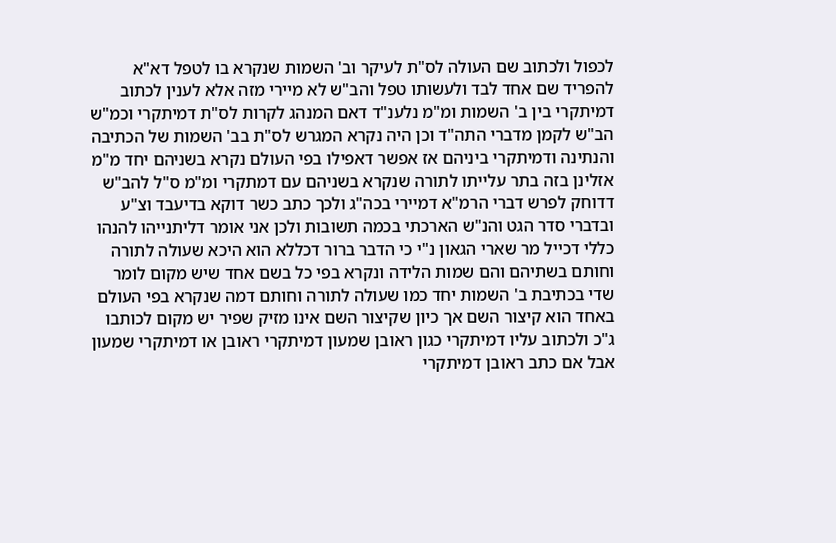לכפול ולכתוב שם העולה לס"ת לעיקר וב' השמות שנקרא בו לטפל דא"א להפריד שם אחד לבד ולעשותו טפל והב"ש לא מיירי מזה אלא לענין לכתוב דמיתקרי בין ב' השמות ומ"מ נלענ"ד דאם המנהג לקרות לס"ת דמיתקרי וכמ"ש הב"ש לקמן מדברי התה"ד וכן היה נקרא המגרש לס"ת בב' השמות של הכתיבה והנתינה ודמיתקרי ביניהם אז אפשר דאפילו בפי העולם נקרא בשניהם יחד מ"מ אזלינן בזה בתר עלייתו לתורה שנקרא בשניהם עם דמתקרי ומ"מ ס"ל להב"ש דדוחק לפרש דברי הרמ"א דמיירי בכה"ג ולכך כתב כשר דוקא בדיעבד וצ"ע ובדברי סדר הגט והנ"ש הארכתי בכמה תשובות ולכן אני אומר דליתנייהו להנהו כללי דכייל מר שארי הגאון נ"י כי הדבר ברור דכללא הוא היכא שעולה לתורה וחותם בשתיהם והם שמות הלידה ונקרא בפי כל בשם אחד שיש מקום לומר שדי בכתיבת ב' השמות יחד כמו שעולה לתורה וחותם דמה שנקרא בפי העולם באחד הוא קיצור השם אך כיון שקיצור השם אינו מזיק שפיר יש מקום לכותבו ג"כ ולכתוב עליו דמיתקרי כגון ראובן שמעון דמיתקרי ראובן או דמיתקרי שמעון אבל אם כתב ראובן דמיתקרי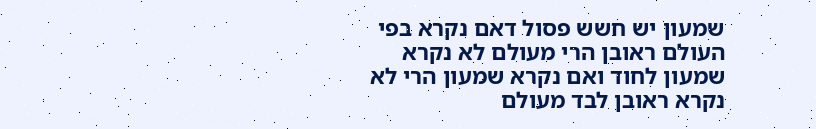שמעון יש חשש פסול דאם נקרא בפי העולם ראובן הרי מעולם לא נקרא שמעון לחוד ואם נקרא שמעון הרי לא נקרא ראובן לבד מעולם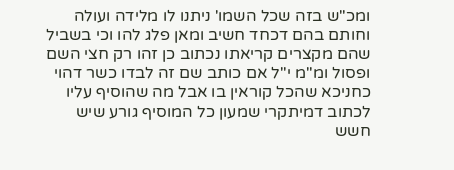ומכ"ש בזה שכל השמו' ניתנו לו מלידה ועולה וחותם בהם דכחד חשיב ומאן פלג להו וכי בשביל שהם מקצרים קריאתו נכתוב כן זהו רק חצי השם ופסול ומ"מ י"ל אם כותב שם זה לבדו כשר דהוי כחניכא שהכל קוראין בו אבל מה שהוסיף עליו לכתוב דמיתקרי שמעון כל המוסיף גורע שיש חשש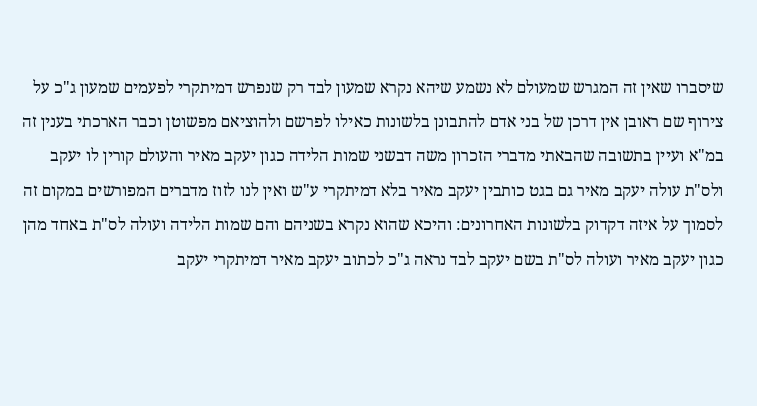שיסברו שאין זה המגרש שמעולם לא נשמע שיהא נקרא שמעון לבד רק שנפרש דמיתקרי לפעמים שמעון ג"כ על צירוף שם ראובן אין דרכן של בני אדם להתבונן בלשונות כאילו לפרשם ולהוציאם מפשוטן וכבר הארכתי בענין זה במ"א ועיין בתשובה שהבאתי מדברי הזכרון משה דבשני שמות הלידה כגון יעקב מאיר והעולם קורין לו יעקב ולס"ת עולה יעקב מאיר גם בגט כותבין יעקב מאיר בלא דמיתקרי ע"ש ואין לנו לזוז מדברים המפורשים במקום זה לסמוך על איזה דקדוק בלשונות האחרונים: והיכא שהוא נקרא בשניהם והם שמות הלידה ועולה לס"ת באחד מהן כגון יעקב מאיר ועולה לס"ת בשם יעקב לבד נראה ג"כ לכתוב יעקב מאיר דמיתקרי יעקב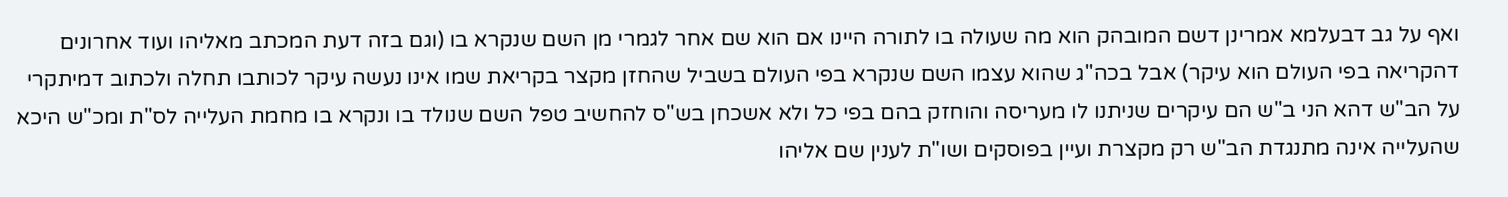ואף על גב דבעלמא אמרינן דשם המובהק הוא מה שעולה בו לתורה היינו אם הוא שם אחר לגמרי מן השם שנקרא בו (וגם בזה דעת המכתב מאליהו ועוד אחרונים דהקריאה בפי העולם הוא עיקר) אבל בכה"ג שהוא עצמו השם שנקרא בפי העולם בשביל שהחזן מקצר בקריאת שמו אינו נעשה עיקר לכותבו תחלה ולכתוב דמיתקרי על הב"ש דהא הני ב"ש הם עיקרים שניתנו לו מעריסה והוחזק בהם בפי כל ולא אשכחן בש"ס להחשיב טפל השם שנולד בו ונקרא בו מחמת העלייה לס"ת ומכ"ש היכא שהעלייה אינה מתנגדת הב"ש רק מקצרת ועיין בפוסקים ושו"ת לענין שם אליהו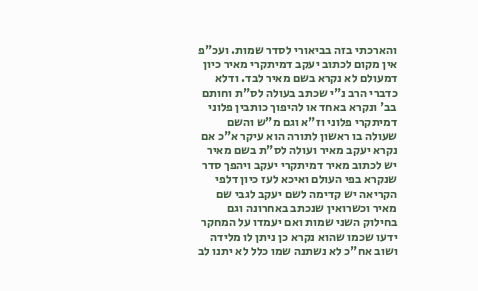והארכתי בזה בביאורי לסדר שמות. ועכ"פ אין מקום לכתוב יעקב דמיתקרי מאיר כיון דמעולם לא נקרא בשם מאיר לבד. ודלא כדברי הרב נ"י שכתב בעולה לס"ת וחותם בב' ונקרא באחד או להיפוך כותבין פלוני דמיתקרי פלוני וז"א וגם מ"ש והשם שעולה בו ראשון לתורה הוא עיקר א"כ אם נקרא יעקב מאיר ועולה לס"ת בשם מאיר יש לכתוב מאיר דמיתקרי יעקב ויהפך סדר שנקרא בפי העולם ואיכא לעז כיון דלפי הקריאה יש קדימה לשם יעקב לגבי שם מאיר וכשרואין שנכתב באחרונה וגם בחילוק השני שמות ואם יעמדו על המחקר ידעו שכמו שהוא נקרא כן ניתן לו מלידה ושוב אח"כ לא נשתנה שמו כלל לא יתנו לב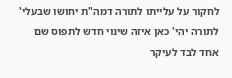לחקור על עלייתו לתורה דמה"ת יחושו שבעלי' לתורה יהי' כאן איזה שינוי חדש לתפוס שם אחד לבד לעיקר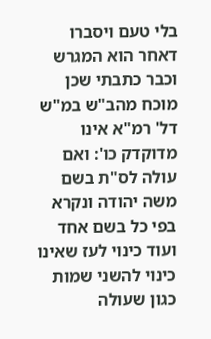בלי טעם ויסברו דאחר הוא המגרש וכבר כתבתי שכן מוכח מהב"ש במ"ש דל' רמ"א אינו מדוקדק כו': ואם עולה לס"ת בשם משה יהודה ונקרא בפי כל בשם אחד ועוד כינוי לעז שאינו כינוי להשני שמות כגון שעולה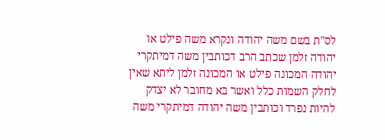לס"ת בשם משה יהודה ונקרא משה פילט או יהודה זלמן שכתב הרב דכותבין משה דמיתקרי יהודה המכונה פילט או המכונה זלמן ליתא שאין לחלק השמות כלל ואשר בא מחובר לא יצדק להיות נפרד וכותבין משה יהודה דמיתקרי משה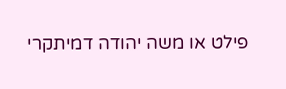פילט או משה יהודה דמיתקרי